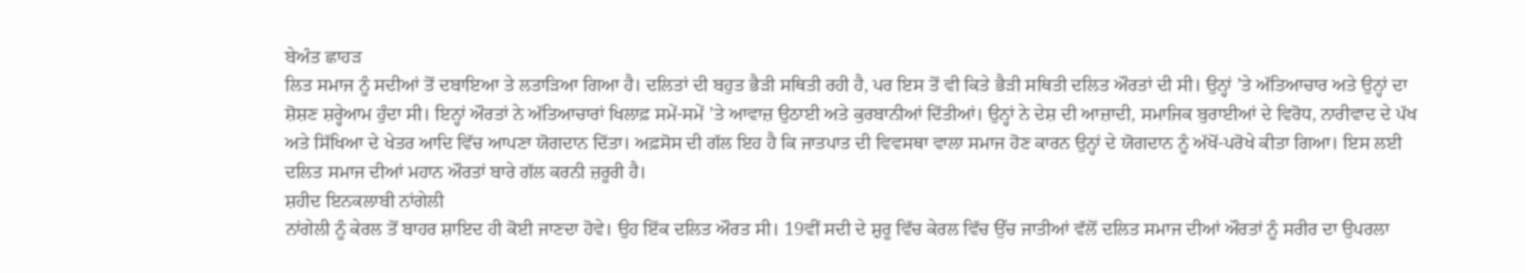ਬੇਅੰਤ ਛਾਹੜ
ਲਿਤ ਸਮਾਜ ਨੂੰ ਸਦੀਆਂ ਤੋਂ ਦਬਾਇਆ ਤੇ ਲਤਾੜਿਆ ਗਿਆ ਹੈ। ਦਲਿਤਾਂ ਦੀ ਬਹੁਤ ਭੈੜੀ ਸਥਿਤੀ ਰਹੀ ਹੈ, ਪਰ ਇਸ ਤੋਂ ਵੀ ਕਿਤੇ ਭੈੜੀ ਸਥਿਤੀ ਦਲਿਤ ਔਰਤਾਂ ਦੀ ਸੀ। ਉਨ੍ਹਾਂ ’ਤੇ ਅੱਤਿਆਚਾਰ ਅਤੇ ਉਨ੍ਹਾਂ ਦਾ ਸ਼ੋਸ਼ਣ ਸ਼ਰ੍ਹੇਆਮ ਹੁੰਦਾ ਸੀ। ਇਨ੍ਹਾਂ ਔਰਤਾਂ ਨੇ ਅੱਤਿਆਚਾਰਾਂ ਖਿਲਾਫ਼ ਸਮੇਂ-ਸਮੇਂ ’ਤੇ ਆਵਾਜ਼ ਉਠਾਈ ਅਤੇ ਕੁਰਬਾਨੀਆਂ ਦਿੱਤੀਆਂ। ਉਨ੍ਹਾਂ ਨੇ ਦੇਸ਼ ਦੀ ਆਜ਼ਾਦੀ, ਸਮਾਜਿਕ ਬੁਰਾਈਆਂ ਦੇ ਵਿਰੋਧ, ਨਾਰੀਵਾਦ ਦੇ ਪੱਖ ਅਤੇ ਸਿੱਖਿਆ ਦੇ ਖੇਤਰ ਆਦਿ ਵਿੱਚ ਆਪਣਾ ਯੋਗਦਾਨ ਦਿੱਤਾ। ਅਫ਼ਸੋਸ ਦੀ ਗੱਲ ਇਹ ਹੈ ਕਿ ਜਾਤਪਾਤ ਦੀ ਵਿਵਸਥਾ ਵਾਲਾ ਸਮਾਜ ਹੋਣ ਕਾਰਨ ਉਨ੍ਹਾਂ ਦੇ ਯੋਗਦਾਨ ਨੂੰ ਅੱਖੋਂ-ਪਰੋਖੇ ਕੀਤਾ ਗਿਆ। ਇਸ ਲਈ ਦਲਿਤ ਸਮਾਜ ਦੀਆਂ ਮਹਾਨ ਔਰਤਾਂ ਬਾਰੇ ਗੱਲ ਕਰਨੀ ਜ਼ਰੂਰੀ ਹੈ।
ਸ਼ਹੀਦ ਇਨਕਲਾਬੀ ਨਾਂਗੇਲੀ
ਨਾਂਗੇਲੀ ਨੂੰ ਕੇਰਲ ਤੋਂ ਬਾਹਰ ਸ਼ਾਇਦ ਹੀ ਕੋਈ ਜਾਣਦਾ ਹੋਵੇ। ਉਹ ਇੱਕ ਦਲਿਤ ਔਰਤ ਸੀ। 19ਵੀਂ ਸਦੀ ਦੇ ਸ਼ੁਰੂ ਵਿੱਚ ਕੇਰਲ ਵਿੱਚ ਉੱਚ ਜਾਤੀਆਂ ਵੱਲੋਂ ਦਲਿਤ ਸਮਾਜ ਦੀਆਂ ਔਰਤਾਂ ਨੂੰ ਸਰੀਰ ਦਾ ਉਪਰਲਾ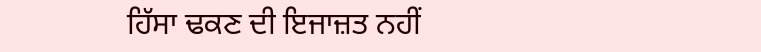ਹਿੱਸਾ ਢਕਣ ਦੀ ਇਜਾਜ਼ਤ ਨਹੀਂ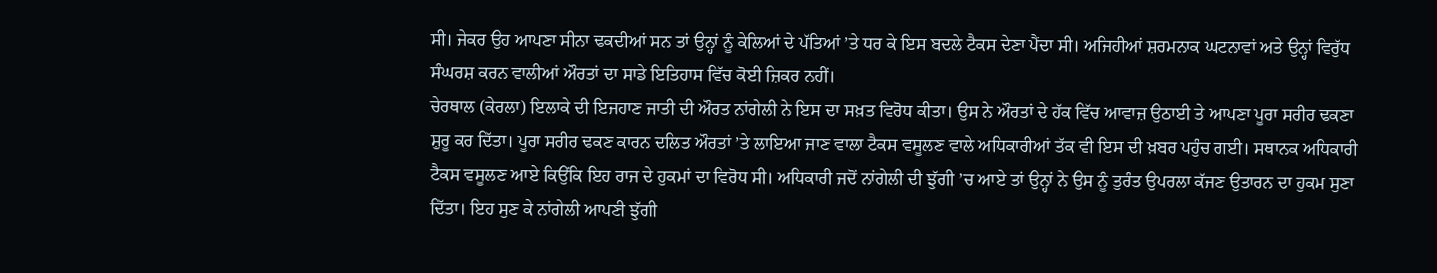ਸੀ। ਜੇਕਰ ਉਹ ਆਪਣਾ ਸੀਨਾ ਢਕਦੀਆਂ ਸਨ ਤਾਂ ਉਨ੍ਹਾਂ ਨੂੰ ਕੇਲਿਆਂ ਦੇ ਪੱਤਿਆਂ ’ਤੇ ਧਰ ਕੇ ਇਸ ਬਦਲੇ ਟੈਕਸ ਦੇਣਾ ਪੈਂਦਾ ਸੀ। ਅਜਿਹੀਆਂ ਸ਼ਰਮਨਾਕ ਘਟਨਾਵਾਂ ਅਤੇ ਉਨ੍ਹਾਂ ਵਿਰੁੱਧ ਸੰਘਰਸ਼ ਕਰਨ ਵਾਲੀਆਂ ਔਰਤਾਂ ਦਾ ਸਾਡੇ ਇਤਿਹਾਸ ਵਿੱਚ ਕੋਈ ਜ਼ਿਕਰ ਨਹੀਂ।
ਚੇਰਥਾਲ (ਕੇਰਲਾ) ਇਲਾਕੇ ਦੀ ਇਜਹਾਣ ਜਾਤੀ ਦੀ ਔਰਤ ਨਾਂਗੇਲੀ ਨੇ ਇਸ ਦਾ ਸਖ਼ਤ ਵਿਰੋਧ ਕੀਤਾ। ਉਸ ਨੇ ਔਰਤਾਂ ਦੇ ਹੱਕ ਵਿੱਚ ਆਵਾਜ਼ ਉਠਾਈ ਤੇ ਆਪਣਾ ਪੂਰਾ ਸਰੀਰ ਢਕਣਾ ਸ਼ੁਰੂ ਕਰ ਦਿੱਤਾ। ਪੂਰਾ ਸਰੀਰ ਢਕਣ ਕਾਰਨ ਦਲਿਤ ਔਰਤਾਂ ’ਤੇ ਲਾਇਆ ਜਾਣ ਵਾਲਾ ਟੈਕਸ ਵਸੂਲਣ ਵਾਲੇ ਅਧਿਕਾਰੀਆਂ ਤੱਕ ਵੀ ਇਸ ਦੀ ਖ਼ਬਰ ਪਹੁੰਚ ਗਈ। ਸਥਾਨਕ ਅਧਿਕਾਰੀ ਟੈਕਸ ਵਸੂਲਣ ਆਏ ਕਿਉਂਕਿ ਇਹ ਰਾਜ ਦੇ ਹੁਕਮਾਂ ਦਾ ਵਿਰੋਧ ਸੀ। ਅਧਿਕਾਰੀ ਜਦੋਂ ਨਾਂਗੇਲੀ ਦੀ ਝੁੱਗੀ ’ਚ ਆਏ ਤਾਂ ਉਨ੍ਹਾਂ ਨੇ ਉਸ ਨੂੰ ਤੁਰੰਤ ਉਪਰਲਾ ਕੱਜਣ ਉਤਾਰਨ ਦਾ ਹੁਕਮ ਸੁਣਾ ਦਿੱਤਾ। ਇਹ ਸੁਣ ਕੇ ਨਾਂਗੇਲੀ ਆਪਣੀ ਝੁੱਗੀ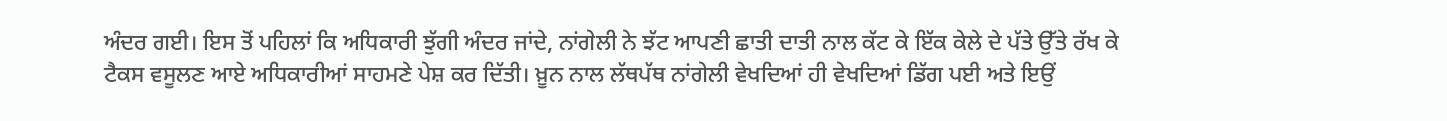ਅੰਦਰ ਗਈ। ਇਸ ਤੋਂ ਪਹਿਲਾਂ ਕਿ ਅਧਿਕਾਰੀ ਝੁੱਗੀ ਅੰਦਰ ਜਾਂਦੇ, ਨਾਂਗੇਲੀ ਨੇ ਝੱਟ ਆਪਣੀ ਛਾਤੀ ਦਾਤੀ ਨਾਲ ਕੱਟ ਕੇ ਇੱਕ ਕੇਲੇ ਦੇ ਪੱਤੇ ਉੱਤੇ ਰੱਖ ਕੇ ਟੈਕਸ ਵਸੂਲਣ ਆਏ ਅਧਿਕਾਰੀਆਂ ਸਾਹਮਣੇ ਪੇਸ਼ ਕਰ ਦਿੱਤੀ। ਖ਼ੂਨ ਨਾਲ ਲੱਥਪੱਥ ਨਾਂਗੇਲੀ ਵੇਖਦਿਆਂ ਹੀ ਵੇਖਦਿਆਂ ਡਿੱਗ ਪਈ ਅਤੇ ਇਉਂ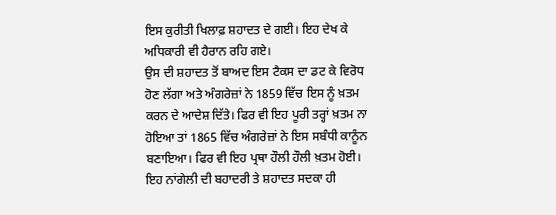ਇਸ ਕੁਰੀਤੀ ਖਿਲਾਫ਼ ਸ਼ਹਾਦਤ ਦੇ ਗਈ। ਇਹ ਦੇਖ ਕੇ ਅਧਿਕਾਰੀ ਵੀ ਹੈਰਾਨ ਰਹਿ ਗਏ।
ਉਸ ਦੀ ਸ਼ਹਾਦਤ ਤੋਂ ਬਾਅਦ ਇਸ ਟੈਕਸ ਦਾ ਡਟ ਕੇ ਵਿਰੋਧ ਹੋਣ ਲੱਗਾ ਅਤੇ ਅੰਗਰੇਜ਼ਾਂ ਨੇ 1859 ਵਿੱਚ ਇਸ ਨੂੰ ਖ਼ਤਮ ਕਰਨ ਦੇ ਆਦੇਸ਼ ਦਿੱਤੇ। ਫਿਰ ਵੀ ਇਹ ਪੂਰੀ ਤਰ੍ਹਾਂ ਖ਼ਤਮ ਨਾ ਹੋਇਆ ਤਾਂ 1865 ਵਿੱਚ ਅੰਗਰੇਜ਼ਾਂ ਨੇ ਇਸ ਸਬੰਧੀ ਕਾਨੂੰਨ ਬਣਾਇਆ। ਫਿਰ ਵੀ ਇਹ ਪ੍ਰਥਾ ਹੌਲੀ ਹੌਲੀ ਖ਼ਤਮ ਹੋਈ। ਇਹ ਨਾਂਗੇਲੀ ਦੀ ਬਹਾਦਰੀ ਤੇ ਸ਼ਹਾਦਤ ਸਦਕਾ ਹੀ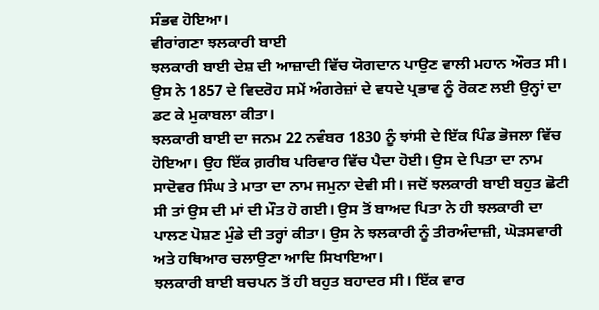ਸੰਭਵ ਹੋਇਆ।
ਵੀਰਾਂਗਣਾ ਝਲਕਾਰੀ ਬਾਈ
ਝਲਕਾਰੀ ਬਾਈ ਦੇਸ਼ ਦੀ ਆਜ਼ਾਦੀ ਵਿੱਚ ਯੋਗਦਾਨ ਪਾਉਣ ਵਾਲੀ ਮਹਾਨ ਔਰਤ ਸੀ। ਉਸ ਨੇ 1857 ਦੇ ਵਿਦਰੋਹ ਸਮੇਂ ਅੰਗਰੇਜ਼ਾਂ ਦੇ ਵਧਦੇ ਪ੍ਰਭਾਵ ਨੂੰ ਰੋਕਣ ਲਈ ਉਨ੍ਹਾਂ ਦਾ ਡਟ ਕੇ ਮੁਕਾਬਲਾ ਕੀਤਾ।
ਝਲਕਾਰੀ ਬਾਈ ਦਾ ਜਨਮ 22 ਨਵੰਬਰ 1830 ਨੂੰ ਝਾਂਸੀ ਦੇ ਇੱਕ ਪਿੰਡ ਭੋਜਲਾ ਵਿੱਚ ਹੋਇਆ। ਉਹ ਇੱਕ ਗ਼ਰੀਬ ਪਰਿਵਾਰ ਵਿੱਚ ਪੈਦਾ ਹੋਈ। ਉਸ ਦੇ ਪਿਤਾ ਦਾ ਨਾਮ ਸਾਦੋਵਰ ਸਿੰਘ ਤੇ ਮਾਤਾ ਦਾ ਨਾਮ ਜਮੁਨਾ ਦੇਵੀ ਸੀ। ਜਦੋਂ ਝਲਕਾਰੀ ਬਾਈ ਬਹੁਤ ਛੋਟੀ ਸੀ ਤਾਂ ਉਸ ਦੀ ਮਾਂ ਦੀ ਮੌਤ ਹੋ ਗਈ। ਉਸ ਤੋਂ ਬਾਅਦ ਪਿਤਾ ਨੇ ਹੀ ਝਲਕਾਰੀ ਦਾ ਪਾਲਣ ਪੋਸ਼ਣ ਮੁੰਡੇ ਦੀ ਤਰ੍ਹਾਂ ਕੀਤਾ। ਉਸ ਨੇ ਝਲਕਾਰੀ ਨੂੰ ਤੀਰਅੰਦਾਜ਼ੀ, ਘੋੜਸਵਾਰੀ ਅਤੇ ਹਥਿਆਰ ਚਲਾਉਣਾ ਆਦਿ ਸਿਖਾਇਆ।
ਝਲਕਾਰੀ ਬਾਈ ਬਚਪਨ ਤੋਂ ਹੀ ਬਹੁਤ ਬਹਾਦਰ ਸੀ। ਇੱਕ ਵਾਰ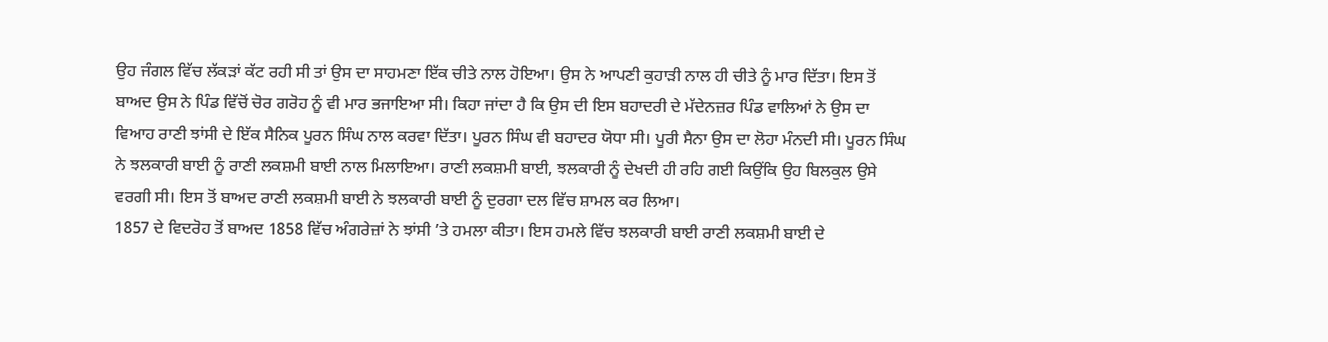ਉਹ ਜੰਗਲ ਵਿੱਚ ਲੱਕੜਾਂ ਕੱਟ ਰਹੀ ਸੀ ਤਾਂ ਉਸ ਦਾ ਸਾਹਮਣਾ ਇੱਕ ਚੀਤੇ ਨਾਲ ਹੋਇਆ। ਉਸ ਨੇ ਆਪਣੀ ਕੁਹਾੜੀ ਨਾਲ ਹੀ ਚੀਤੇ ਨੂੰ ਮਾਰ ਦਿੱਤਾ। ਇਸ ਤੋਂ ਬਾਅਦ ਉਸ ਨੇ ਪਿੰਡ ਵਿੱਚੋਂ ਚੋਰ ਗਰੋਹ ਨੂੰ ਵੀ ਮਾਰ ਭਜਾਇਆ ਸੀ। ਕਿਹਾ ਜਾਂਦਾ ਹੈ ਕਿ ਉਸ ਦੀ ਇਸ ਬਹਾਦਰੀ ਦੇ ਮੱਦੇਨਜ਼ਰ ਪਿੰਡ ਵਾਲਿਆਂ ਨੇ ਉਸ ਦਾ ਵਿਆਹ ਰਾਣੀ ਝਾਂਸੀ ਦੇ ਇੱਕ ਸੈਨਿਕ ਪੂਰਨ ਸਿੰਘ ਨਾਲ ਕਰਵਾ ਦਿੱਤਾ। ਪੂਰਨ ਸਿੰਘ ਵੀ ਬਹਾਦਰ ਯੋਧਾ ਸੀ। ਪੂਰੀ ਸੈਨਾ ਉਸ ਦਾ ਲੋਹਾ ਮੰਨਦੀ ਸੀ। ਪੂਰਨ ਸਿੰਘ ਨੇ ਝਲਕਾਰੀ ਬਾਈ ਨੂੰ ਰਾਣੀ ਲਕਸ਼ਮੀ ਬਾਈ ਨਾਲ ਮਿਲਾਇਆ। ਰਾਣੀ ਲਕਸ਼ਮੀ ਬਾਈ, ਝਲਕਾਰੀ ਨੂੰ ਦੇਖਦੀ ਹੀ ਰਹਿ ਗਈ ਕਿਉਂਕਿ ਉਹ ਬਿਲਕੁਲ ਉਸੇ ਵਰਗੀ ਸੀ। ਇਸ ਤੋਂ ਬਾਅਦ ਰਾਣੀ ਲਕਸ਼ਮੀ ਬਾਈ ਨੇ ਝਲਕਾਰੀ ਬਾਈ ਨੂੰ ਦੁਰਗਾ ਦਲ ਵਿੱਚ ਸ਼ਾਮਲ ਕਰ ਲਿਆ।
1857 ਦੇ ਵਿਦਰੋਹ ਤੋਂ ਬਾਅਦ 1858 ਵਿੱਚ ਅੰਗਰੇਜ਼ਾਂ ਨੇ ਝਾਂਸੀ ’ਤੇ ਹਮਲਾ ਕੀਤਾ। ਇਸ ਹਮਲੇ ਵਿੱਚ ਝਲਕਾਰੀ ਬਾਈ ਰਾਣੀ ਲਕਸ਼ਮੀ ਬਾਈ ਦੇ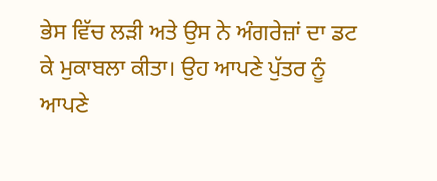ਭੇਸ ਵਿੱਚ ਲੜੀ ਅਤੇ ਉਸ ਨੇ ਅੰਗਰੇਜ਼ਾਂ ਦਾ ਡਟ ਕੇ ਮੁਕਾਬਲਾ ਕੀਤਾ। ਉਹ ਆਪਣੇ ਪੁੱਤਰ ਨੂੰ ਆਪਣੇ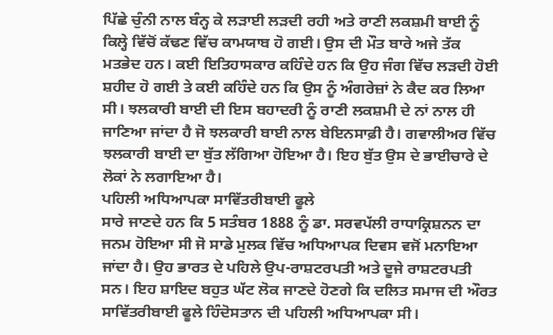ਪਿੱਛੇ ਚੁੰਨੀ ਨਾਲ ਬੰਨ੍ਹ ਕੇ ਲੜਾਈ ਲੜਦੀ ਰਹੀ ਅਤੇ ਰਾਣੀ ਲਕਸ਼ਮੀ ਬਾਈ ਨੂੰ ਕਿਲ੍ਹੇ ਵਿੱਚੋਂ ਕੱਢਣ ਵਿੱਚ ਕਾਮਯਾਬ ਹੋ ਗਈ। ਉਸ ਦੀ ਮੌਤ ਬਾਰੇ ਅਜੇ ਤੱਕ ਮਤਭੇਦ ਹਨ। ਕਈ ਇਤਿਹਾਸਕਾਰ ਕਹਿੰਦੇ ਹਨ ਕਿ ਉਹ ਜੰਗ ਵਿੱਚ ਲੜਦੀ ਹੋਈ ਸ਼ਹੀਦ ਹੋ ਗਈ ਤੇ ਕਈ ਕਹਿੰਦੇ ਹਨ ਕਿ ਉਸ ਨੂੰ ਅੰਗਰੇਜ਼ਾਂ ਨੇ ਕੈਦ ਕਰ ਲਿਆ ਸੀ। ਝਲਕਾਰੀ ਬਾਈ ਦੀ ਇਸ ਬਹਾਦਰੀ ਨੂੰ ਰਾਣੀ ਲਕਸ਼ਮੀ ਦੇ ਨਾਂ ਨਾਲ ਹੀ ਜਾਣਿਆ ਜਾਂਦਾ ਹੈ ਜੋ ਝਲਕਾਰੀ ਬਾਈ ਨਾਲ ਬੇਇਨਸਾਫ਼ੀ ਹੈ। ਗਵਾਲੀਅਰ ਵਿੱਚ ਝਲਕਾਰੀ ਬਾਈ ਦਾ ਬੁੱਤ ਲੱਗਿਆ ਹੋਇਆ ਹੈ। ਇਹ ਬੁੱਤ ਉਸ ਦੇ ਭਾਈਚਾਰੇ ਦੇ ਲੋਕਾਂ ਨੇ ਲਗਾਇਆ ਹੈ।
ਪਹਿਲੀ ਅਧਿਆਪਕਾ ਸਾਵਿੱਤਰੀਬਾਈ ਫੂਲੇ
ਸਾਰੇ ਜਾਣਦੇ ਹਨ ਕਿ 5 ਸਤੰਬਰ 1888 ਨੂੰ ਡਾ. ਸਰਵਪੱਲੀ ਰਾਧਾਕ੍ਰਿਸ਼ਨਨ ਦਾ ਜਨਮ ਹੋਇਆ ਸੀ ਜੋ ਸਾਡੇ ਮੁਲਕ ਵਿੱਚ ਅਧਿਆਪਕ ਦਿਵਸ ਵਜੋਂ ਮਨਾਇਆ ਜਾਂਦਾ ਹੈ। ਉਹ ਭਾਰਤ ਦੇ ਪਹਿਲੇ ਉਪ-ਰਾਸ਼ਟਰਪਤੀ ਅਤੇ ਦੂਜੇ ਰਾਸ਼ਟਰਪਤੀ ਸਨ। ਇਹ ਸ਼ਾਇਦ ਬਹੁਤ ਘੱਟ ਲੋਕ ਜਾਣਦੇ ਹੋਣਗੇ ਕਿ ਦਲਿਤ ਸਮਾਜ ਦੀ ਔਰਤ ਸਾਵਿੱਤਰੀਬਾਈ ਫੂਲੇ ਹਿੰਦੋਸਤਾਨ ਦੀ ਪਹਿਲੀ ਅਧਿਆਪਕਾ ਸੀ।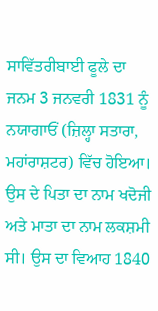ਸਾਵਿੱਤਰੀਬਾਈ ਫੂਲੇ ਦਾ ਜਨਮ 3 ਜਨਵਰੀ 1831 ਨੂੰ ਨਯਾਗਾਓਂ (ਜ਼ਿਲ੍ਹਾ ਸਤਾਰਾ, ਮਹਾਂਰਾਸ਼ਟਰ) ਵਿੱਚ ਹੋਇਆ। ਉਸ ਦੇ ਪਿਤਾ ਦਾ ਨਾਮ ਖਦੋਜੀ ਅਤੇ ਮਾਤਾ ਦਾ ਨਾਮ ਲਕਸ਼ਮੀ ਸੀ। ਉਸ ਦਾ ਵਿਆਹ 1840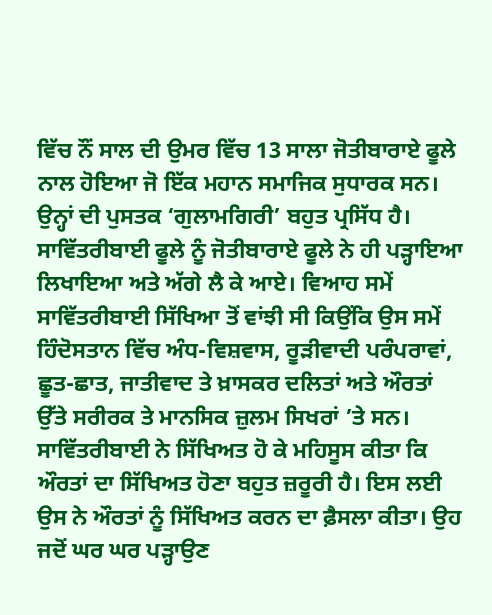ਵਿੱਚ ਨੌਂ ਸਾਲ ਦੀ ਉਮਰ ਵਿੱਚ 13 ਸਾਲਾ ਜੋਤੀਬਾਰਾਏ ਫੂਲੇ ਨਾਲ ਹੋਇਆ ਜੋ ਇੱਕ ਮਹਾਨ ਸਮਾਜਿਕ ਸੁਧਾਰਕ ਸਨ। ਉਨ੍ਹਾਂ ਦੀ ਪੁਸਤਕ ‘ਗੁਲਾਮਗਿਰੀ’ ਬਹੁਤ ਪ੍ਰਸਿੱਧ ਹੈ। ਸਾਵਿੱਤਰੀਬਾਈ ਫੂਲੇ ਨੂੰ ਜੋਤੀਬਾਰਾਏ ਫੂਲੇ ਨੇ ਹੀ ਪੜ੍ਹਾਇਆ ਲਿਖਾਇਆ ਅਤੇ ਅੱਗੇ ਲੈ ਕੇ ਆਏ। ਵਿਆਹ ਸਮੇਂ ਸਾਵਿੱਤਰੀਬਾਈ ਸਿੱਖਿਆ ਤੋਂ ਵਾਂਝੀ ਸੀ ਕਿਉਂਕਿ ਉਸ ਸਮੇਂ ਹਿੰਦੋਸਤਾਨ ਵਿੱਚ ਅੰਧ-ਵਿਸ਼ਵਾਸ, ਰੂੜੀਵਾਦੀ ਪਰੰਪਰਾਵਾਂ, ਛੂਤ-ਛਾਤ, ਜਾਤੀਵਾਦ ਤੇ ਖ਼ਾਸਕਰ ਦਲਿਤਾਂ ਅਤੇ ਔਰਤਾਂ ਉੱਤੇ ਸਰੀਰਕ ਤੇ ਮਾਨਸਿਕ ਜ਼ੁਲਮ ਸਿਖਰਾਂ ’ਤੇ ਸਨ।
ਸਾਵਿੱਤਰੀਬਾਈ ਨੇ ਸਿੱਖਿਅਤ ਹੋ ਕੇ ਮਹਿਸੂਸ ਕੀਤਾ ਕਿ ਔਰਤਾਂ ਦਾ ਸਿੱਖਿਅਤ ਹੋਣਾ ਬਹੁਤ ਜ਼ਰੂਰੀ ਹੈ। ਇਸ ਲਈ ਉਸ ਨੇ ਔਰਤਾਂ ਨੂੰ ਸਿੱਖਿਅਤ ਕਰਨ ਦਾ ਫ਼ੈਸਲਾ ਕੀਤਾ। ਉਹ ਜਦੋਂ ਘਰ ਘਰ ਪੜ੍ਹਾਉਣ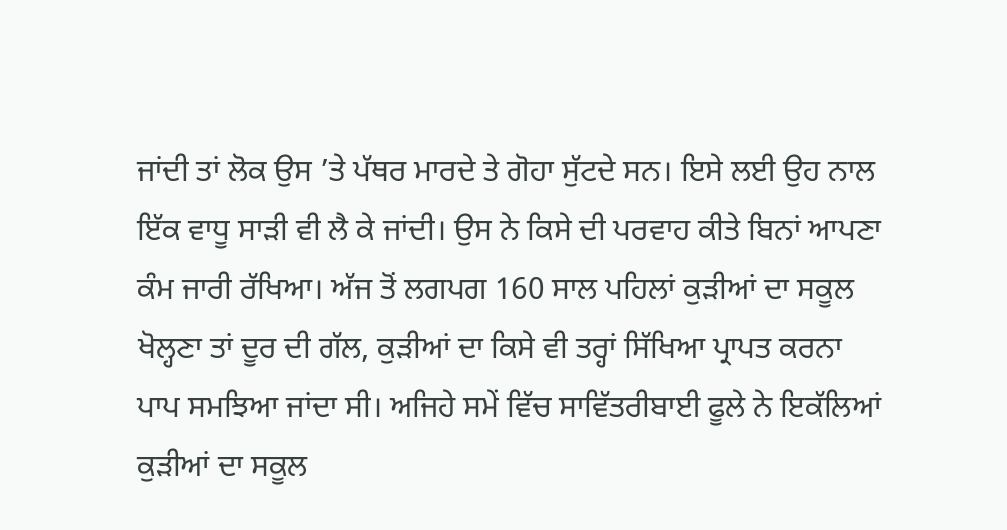ਜਾਂਦੀ ਤਾਂ ਲੋਕ ਉਸ ’ਤੇ ਪੱਥਰ ਮਾਰਦੇ ਤੇ ਗੋਹਾ ਸੁੱਟਦੇ ਸਨ। ਇਸੇ ਲਈ ਉਹ ਨਾਲ ਇੱਕ ਵਾਧੂ ਸਾੜੀ ਵੀ ਲੈ ਕੇ ਜਾਂਦੀ। ਉਸ ਨੇ ਕਿਸੇ ਦੀ ਪਰਵਾਹ ਕੀਤੇ ਬਿਨਾਂ ਆਪਣਾ ਕੰਮ ਜਾਰੀ ਰੱਖਿਆ। ਅੱਜ ਤੋਂ ਲਗਪਗ 160 ਸਾਲ ਪਹਿਲਾਂ ਕੁੜੀਆਂ ਦਾ ਸਕੂਲ ਖੋਲ੍ਹਣਾ ਤਾਂ ਦੂਰ ਦੀ ਗੱਲ, ਕੁੜੀਆਂ ਦਾ ਕਿਸੇ ਵੀ ਤਰ੍ਹਾਂ ਸਿੱਖਿਆ ਪ੍ਰਾਪਤ ਕਰਨਾ ਪਾਪ ਸਮਝਿਆ ਜਾਂਦਾ ਸੀ। ਅਜਿਹੇ ਸਮੇਂ ਵਿੱਚ ਸਾਵਿੱਤਰੀਬਾਈ ਫੂਲੇ ਨੇ ਇਕੱਲਿਆਂ ਕੁੜੀਆਂ ਦਾ ਸਕੂਲ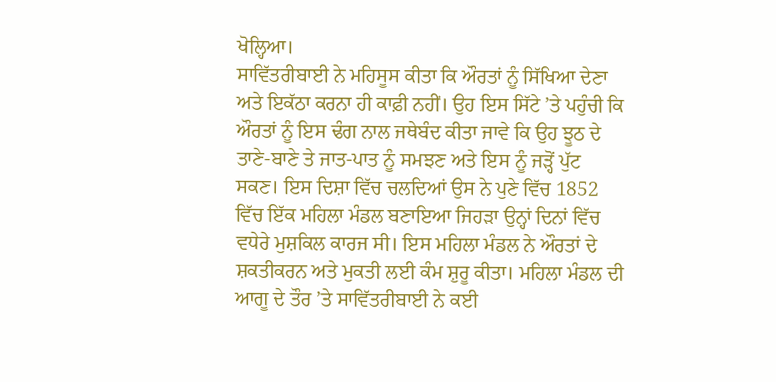ਖੋਲ੍ਹਿਆ।
ਸਾਵਿੱਤਰੀਬਾਈ ਨੇ ਮਹਿਸੂਸ ਕੀਤਾ ਕਿ ਔਰਤਾਂ ਨੂੰ ਸਿੱਖਿਆ ਦੇਣਾ ਅਤੇ ਇਕੱਠਾ ਕਰਨਾ ਹੀ ਕਾਫ਼ੀ ਨਹੀਂ। ਉਹ ਇਸ ਸਿੱਟੇ ’ਤੇ ਪਹੁੰਚੀ ਕਿ ਔਰਤਾਂ ਨੂੰ ਇਸ ਢੰਗ ਨਾਲ ਜਥੇਬੰਦ ਕੀਤਾ ਜਾਵੇ ਕਿ ਉਹ ਝੂਠ ਦੇ ਤਾਣੇ-ਬਾਣੇ ਤੇ ਜਾਤ-ਪਾਤ ਨੂੰ ਸਮਝਣ ਅਤੇ ਇਸ ਨੂੰ ਜੜ੍ਹੋਂ ਪੁੱਟ ਸਕਣ। ਇਸ ਦਿਸ਼ਾ ਵਿੱਚ ਚਲਦਿਆਂ ਉਸ ਨੇ ਪੁਣੇ ਵਿੱਚ 1852 ਵਿੱਚ ਇੱਕ ਮਹਿਲਾ ਮੰਡਲ ਬਣਾਇਆ ਜਿਹੜਾ ਉਨ੍ਹਾਂ ਦਿਨਾਂ ਵਿੱਚ ਵਧੇਰੇ ਮੁਸ਼ਕਿਲ ਕਾਰਜ ਸੀ। ਇਸ ਮਹਿਲਾ ਮੰਡਲ ਨੇ ਔਰਤਾਂ ਦੇ ਸ਼ਕਤੀਕਰਨ ਅਤੇ ਮੁਕਤੀ ਲਈ ਕੰਮ ਸ਼ੁਰੂ ਕੀਤਾ। ਮਹਿਲਾ ਮੰਡਲ ਦੀ ਆਗੂ ਦੇ ਤੌਰ ’ਤੇ ਸਾਵਿੱਤਰੀਬਾਈ ਨੇ ਕਈ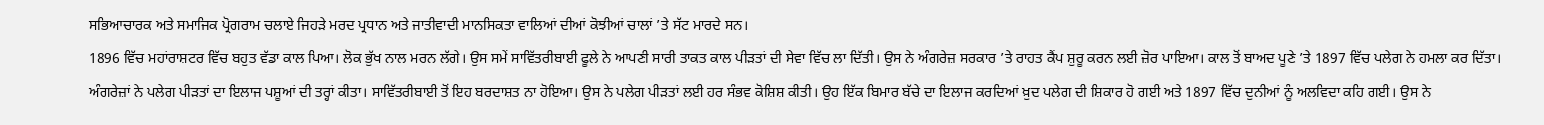ਸਭਿਆਚਾਰਕ ਅਤੇ ਸਮਾਜਿਕ ਪ੍ਰੋਗਰਾਮ ਚਲਾਏ ਜਿਹੜੇ ਮਰਦ ਪ੍ਰਧਾਨ ਅਤੇ ਜਾਤੀਵਾਦੀ ਮਾਨਸਿਕਤਾ ਵਾਲਿਆਂ ਦੀਆਂ ਕੋਝੀਆਂ ਚਾਲਾਂ ’ਤੇ ਸੱਟ ਮਾਰਦੇ ਸਨ।
1896 ਵਿੱਚ ਮਹਾਂਰਾਸ਼ਟਰ ਵਿੱਚ ਬਹੁਤ ਵੱਡਾ ਕਾਲ ਪਿਆ। ਲੋਕ ਭੁੱਖ ਨਾਲ ਮਰਨ ਲੱਗੇ। ਉਸ ਸਮੇਂ ਸਾਵਿੱਤਰੀਬਾਈ ਫੂਲੇ ਨੇ ਆਪਣੀ ਸਾਰੀ ਤਾਕਤ ਕਾਲ ਪੀੜਤਾਂ ਦੀ ਸੇਵਾ ਵਿੱਚ ਲਾ ਦਿੱਤੀ। ਉਸ ਨੇ ਅੰਗਰੇਜ਼ ਸਰਕਾਰ ’ਤੇ ਰਾਹਤ ਕੈਂਪ ਸ਼ੁਰੂ ਕਰਨ ਲਈ ਜ਼ੋਰ ਪਾਇਆ। ਕਾਲ ਤੋਂ ਬਾਅਦ ਪੂਣੇ ’ਤੇ 1897 ਵਿੱਚ ਪਲੇਗ ਨੇ ਹਮਲਾ ਕਰ ਦਿੱਤਾ। ਅੰਗਰੇਜ਼ਾਂ ਨੇ ਪਲੇਗ ਪੀੜਤਾਂ ਦਾ ਇਲਾਜ ਪਸ਼ੂਆਂ ਦੀ ਤਰ੍ਹਾਂ ਕੀਤਾ। ਸਾਵਿੱਤਰੀਬਾਈ ਤੋਂ ਇਹ ਬਰਦਾਸ਼ਤ ਨਾ ਹੋਇਆ। ਉਸ ਨੇ ਪਲੇਗ ਪੀੜਤਾਂ ਲਈ ਹਰ ਸੰਭਵ ਕੋਸ਼ਿਸ਼ ਕੀਤੀ। ਉਹ ਇੱਕ ਬਿਮਾਰ ਬੱਚੇ ਦਾ ਇਲਾਜ ਕਰਦਿਆਂ ਖ਼ੁਦ ਪਲੇਗ ਦੀ ਸ਼ਿਕਾਰ ਹੋ ਗਈ ਅਤੇ 1897 ਵਿੱਚ ਦੁਨੀਆਂ ਨੂੰ ਅਲਵਿਦਾ ਕਹਿ ਗਈ। ਉਸ ਨੇ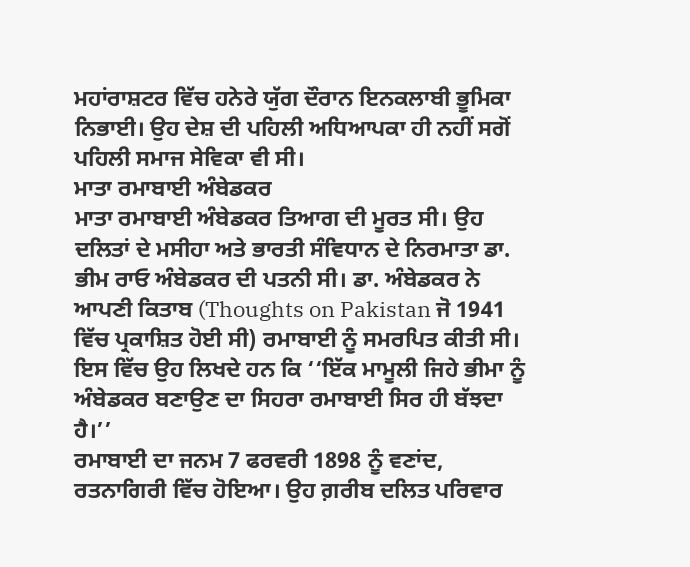ਮਹਾਂਰਾਸ਼ਟਰ ਵਿੱਚ ਹਨੇਰੇ ਯੁੱਗ ਦੌਰਾਨ ਇਨਕਲਾਬੀ ਭੂਮਿਕਾ ਨਿਭਾਈ। ਉਹ ਦੇਸ਼ ਦੀ ਪਹਿਲੀ ਅਧਿਆਪਕਾ ਹੀ ਨਹੀਂ ਸਗੋਂ ਪਹਿਲੀ ਸਮਾਜ ਸੇਵਿਕਾ ਵੀ ਸੀ।
ਮਾਤਾ ਰਮਾਬਾਈ ਅੰਬੇਡਕਰ
ਮਾਤਾ ਰਮਾਬਾਈ ਅੰਬੇਡਕਰ ਤਿਆਗ ਦੀ ਮੂਰਤ ਸੀ। ਉਹ ਦਲਿਤਾਂ ਦੇ ਮਸੀਹਾ ਅਤੇ ਭਾਰਤੀ ਸੰਵਿਧਾਨ ਦੇ ਨਿਰਮਾਤਾ ਡਾ. ਭੀਮ ਰਾਓ ਅੰਬੇਡਕਰ ਦੀ ਪਤਨੀ ਸੀ। ਡਾ. ਅੰਬੇਡਕਰ ਨੇ ਆਪਣੀ ਕਿਤਾਬ (Thoughts on Pakistan ਜੋ 1941 ਵਿੱਚ ਪ੍ਰਕਾਸ਼ਿਤ ਹੋਈ ਸੀ) ਰਮਾਬਾਈ ਨੂੰ ਸਮਰਪਿਤ ਕੀਤੀ ਸੀ। ਇਸ ਵਿੱਚ ਉਹ ਲਿਖਦੇ ਹਨ ਕਿ ‘‘ਇੱਕ ਮਾਮੂਲੀ ਜਿਹੇ ਭੀਮਾ ਨੂੰ ਅੰਬੇਡਕਰ ਬਣਾਉਣ ਦਾ ਸਿਹਰਾ ਰਮਾਬਾਈ ਸਿਰ ਹੀ ਬੱਝਦਾ ਹੈ।’’
ਰਮਾਬਾਈ ਦਾ ਜਨਮ 7 ਫਰਵਰੀ 1898 ਨੂੰ ਵਣਾਂਦ, ਰਤਨਾਗਿਰੀ ਵਿੱਚ ਹੋਇਆ। ਉਹ ਗ਼ਰੀਬ ਦਲਿਤ ਪਰਿਵਾਰ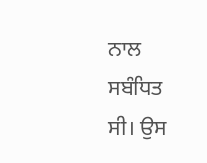ਨਾਲ ਸਬੰਧਿਤ ਸੀ। ਉਸ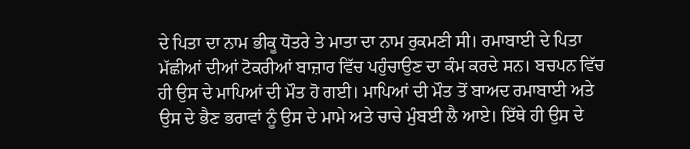ਦੇ ਪਿਤਾ ਦਾ ਨਾਮ ਭੀਕੂ ਧੋਤਰੇ ਤੇ ਮਾਤਾ ਦਾ ਨਾਮ ਰੁਕਮਣੀ ਸੀ। ਰਮਾਬਾਈ ਦੇ ਪਿਤਾ ਮੱਛੀਆਂ ਦੀਆਂ ਟੋਕਰੀਆਂ ਬਾਜ਼ਾਰ ਵਿੱਚ ਪਹੁੰਚਾਉਣ ਦਾ ਕੰਮ ਕਰਦੇ ਸਨ। ਬਚਪਨ ਵਿੱਚ ਹੀ ਉਸ ਦੇ ਮਾਪਿਆਂ ਦੀ ਮੌਤ ਹੋ ਗਈ। ਮਾਪਿਆਂ ਦੀ ਮੌਤ ਤੋਂ ਬਾਅਦ ਰਮਾਬਾਈ ਅਤੇ ਉਸ ਦੇ ਭੈਣ ਭਰਾਵਾਂ ਨੂੰ ਉਸ ਦੇ ਮਾਮੇ ਅਤੇ ਚਾਚੇ ਮੁੰਬਈ ਲੈ ਆਏ। ਇੱਥੇ ਹੀ ਉਸ ਦੇ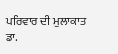ਪਰਿਵਾਰ ਦੀ ਮੁਲਾਕਾਤ ਡਾ.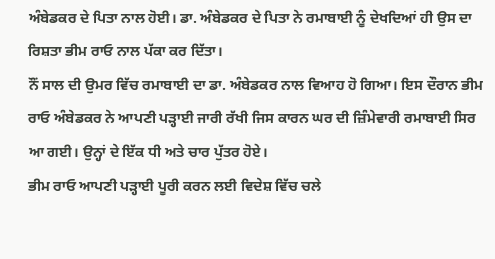ਅੰਬੇਡਕਰ ਦੇ ਪਿਤਾ ਨਾਲ ਹੋਈ। ਡਾ. ਅੰਬੇਡਕਰ ਦੇ ਪਿਤਾ ਨੇ ਰਮਾਬਾਈ ਨੂੰ ਦੇਖਦਿਆਂ ਹੀ ਉਸ ਦਾ ਰਿਸ਼ਤਾ ਭੀਮ ਰਾਓ ਨਾਲ ਪੱਕਾ ਕਰ ਦਿੱਤਾ।
ਨੌਂ ਸਾਲ ਦੀ ਉਮਰ ਵਿੱਚ ਰਮਾਬਾਈ ਦਾ ਡਾ. ਅੰਬੇਡਕਰ ਨਾਲ ਵਿਆਹ ਹੋ ਗਿਆ। ਇਸ ਦੌਰਾਨ ਭੀਮ ਰਾਓ ਅੰਬੇਡਕਰ ਨੇ ਆਪਣੀ ਪੜ੍ਹਾਈ ਜਾਰੀ ਰੱਖੀ ਜਿਸ ਕਾਰਨ ਘਰ ਦੀ ਜ਼ਿੰਮੇਵਾਰੀ ਰਮਾਬਾਈ ਸਿਰ ਆ ਗਈ। ਉਨ੍ਹਾਂ ਦੇ ਇੱਕ ਧੀ ਅਤੇ ਚਾਰ ਪੁੱਤਰ ਹੋਏ।
ਭੀਮ ਰਾਓ ਆਪਣੀ ਪੜ੍ਹਾਈ ਪੂਰੀ ਕਰਨ ਲਈ ਵਿਦੇਸ਼ ਵਿੱਚ ਚਲੇ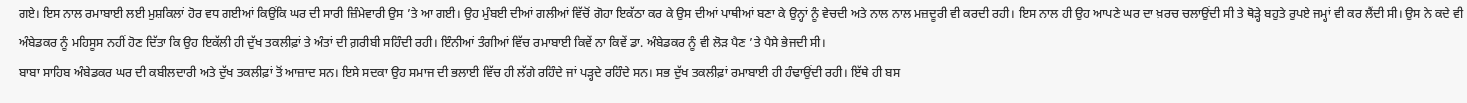ਗਏ। ਇਸ ਨਾਲ ਰਮਾਬਾਈ ਲਈ ਮੁਸ਼ਕਿਲਾਂ ਹੋਰ ਵਧ ਗਈਆਂ ਕਿਉਂਕਿ ਘਰ ਦੀ ਸਾਰੀ ਜ਼ਿੰਮੇਵਾਰੀ ਉਸ ’ਤੇ ਆ ਗਈ। ਉਹ ਮੁੰਬਈ ਦੀਆਂ ਗਲੀਆਂ ਵਿੱਚੋਂ ਗੋਹਾ ਇਕੱਠਾ ਕਰ ਕੇ ਉਸ ਦੀਆਂ ਪਾਥੀਆਂ ਬਣਾ ਕੇ ਉਨ੍ਹਾਂ ਨੂੰ ਵੇਚਦੀ ਅਤੇ ਨਾਲ ਨਾਲ ਮਜ਼ਦੂਰੀ ਵੀ ਕਰਦੀ ਰਹੀ। ਇਸ ਨਾਲ ਹੀ ਉਹ ਆਪਣੇ ਘਰ ਦਾ ਖ਼ਰਚ ਚਲਾਉਂਦੀ ਸੀ ਤੇ ਥੋੜ੍ਹੇ ਬਹੁਤੇ ਰੁਪਏ ਜਮ੍ਹਾਂ ਵੀ ਕਰ ਲੈਂਦੀ ਸੀ। ਉਸ ਨੇ ਕਦੇ ਵੀ ਅੰਬੇਡਕਰ ਨੂੰ ਮਹਿਸੂਸ ਨਹੀਂ ਹੋਣ ਦਿੱਤਾ ਕਿ ਉਹ ਇਕੱਲੀ ਹੀ ਦੁੱਖ ਤਕਲੀਫ਼ਾਂ ਤੇ ਅੰਤਾਂ ਦੀ ਗ਼ਰੀਬੀ ਸਹਿੰਦੀ ਰਹੀ। ਇੰਨੀਆਂ ਤੰਗੀਆਂ ਵਿੱਚ ਰਮਾਬਾਈ ਕਿਵੇਂ ਨਾ ਕਿਵੇਂ ਡਾ. ਅੰਬੇਡਕਰ ਨੂੰ ਵੀ ਲੋੜ ਪੈਣ ’ਤੇ ਪੈਸੇ ਭੇਜਦੀ ਸੀ।
ਬਾਬਾ ਸਾਹਿਬ ਅੰਬੇਡਕਰ ਘਰ ਦੀ ਕਬੀਲਦਾਰੀ ਅਤੇ ਦੁੱਖ ਤਕਲੀਫ਼ਾਂ ਤੋਂ ਆਜ਼ਾਦ ਸਨ। ਇਸੇ ਸਦਕਾ ਉਹ ਸਮਾਜ ਦੀ ਭਲਾਈ ਵਿੱਚ ਹੀ ਲੱਗੇ ਰਹਿੰਦੇ ਜਾਂ ਪੜ੍ਹਦੇ ਰਹਿੰਦੇ ਸਨ। ਸਭ ਦੁੱਖ ਤਕਲੀਫ਼ਾਂ ਰਮਾਬਾਈ ਹੀ ਹੰਢਾਉਂਦੀ ਰਹੀ। ਇੱਥੇ ਹੀ ਬਸ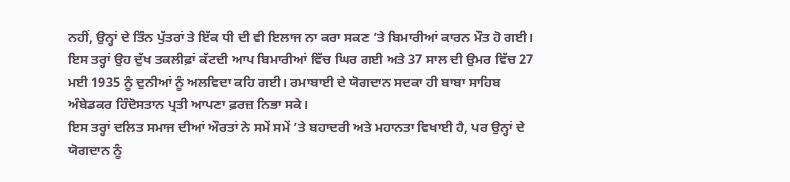ਨਹੀਂ, ਉਨ੍ਹਾਂ ਦੇ ਤਿੰਨ ਪੁੱਤਰਾਂ ਤੇ ਇੱਕ ਧੀ ਦੀ ਵੀ ਇਲਾਜ ਨਾ ਕਰਾ ਸਕਣ ’ਤੇ ਬਿਮਾਰੀਆਂ ਕਾਰਨ ਮੌਤ ਹੋ ਗਈ।
ਇਸ ਤਰ੍ਹਾਂ ਉਹ ਦੁੱਖ ਤਕਲੀਫ਼ਾਂ ਕੱਟਦੀ ਆਪ ਬਿਮਾਰੀਆਂ ਵਿੱਚ ਘਿਰ ਗਈ ਅਤੇ 37 ਸਾਲ ਦੀ ਉਮਰ ਵਿੱਚ 27 ਮਈ 1935 ਨੂੰ ਦੁਨੀਆਂ ਨੂੰ ਅਲਵਿਦਾ ਕਹਿ ਗਈ। ਰਮਾਬਾਈ ਦੇ ਯੋਗਦਾਨ ਸਦਕਾ ਹੀ ਬਾਬਾ ਸਾਹਿਬ ਅੰਬੇਡਕਰ ਹਿੰਦੋਸਤਾਨ ਪ੍ਰਤੀ ਆਪਣਾ ਫ਼ਰਜ਼ ਨਿਭਾ ਸਕੇ।
ਇਸ ਤਰ੍ਹਾਂ ਦਲਿਤ ਸਮਾਜ ਦੀਆਂ ਔਰਤਾਂ ਨੇ ਸਮੇਂ ਸਮੇਂ ’ਤੇ ਬਹਾਦਰੀ ਅਤੇ ਮਹਾਨਤਾ ਵਿਖਾਈ ਹੈ, ਪਰ ਉਨ੍ਹਾਂ ਦੇ ਯੋਗਦਾਨ ਨੂੰ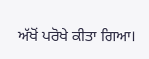ਅੱਖੋਂ ਪਰੋਖੇ ਕੀਤਾ ਗਿਆ।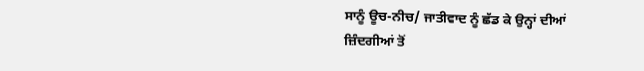ਸਾਨੂੰ ਊਚ-ਨੀਚ/ ਜਾਤੀਵਾਦ ਨੂੰ ਛੱਡ ਕੇ ਉਨ੍ਹਾਂ ਦੀਆਂ ਜ਼ਿੰਦਗੀਆਂ ਤੋਂ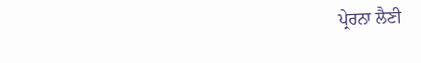ਪ੍ਰੇਰਨਾ ਲੈਣੀ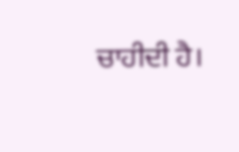ਚਾਹੀਦੀ ਹੈ।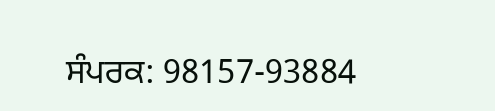ਸੰਪਰਕ: 98157-93884